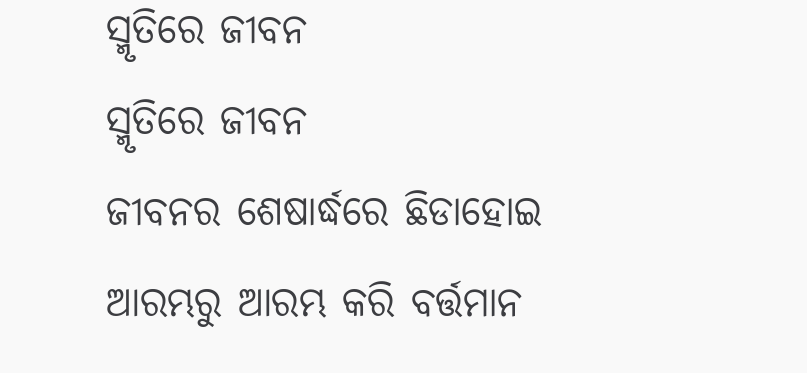ସ୍ମୃତିରେ ଜୀବନ
ସ୍ମୃତିରେ ଜୀବନ
ଜୀବନର ଶେଷାର୍ଦ୍ଧରେ ଛିଡାହୋଇ
ଆରମ୍ଭରୁ ଆରମ୍ଭ କରି ବର୍ତ୍ତମାନ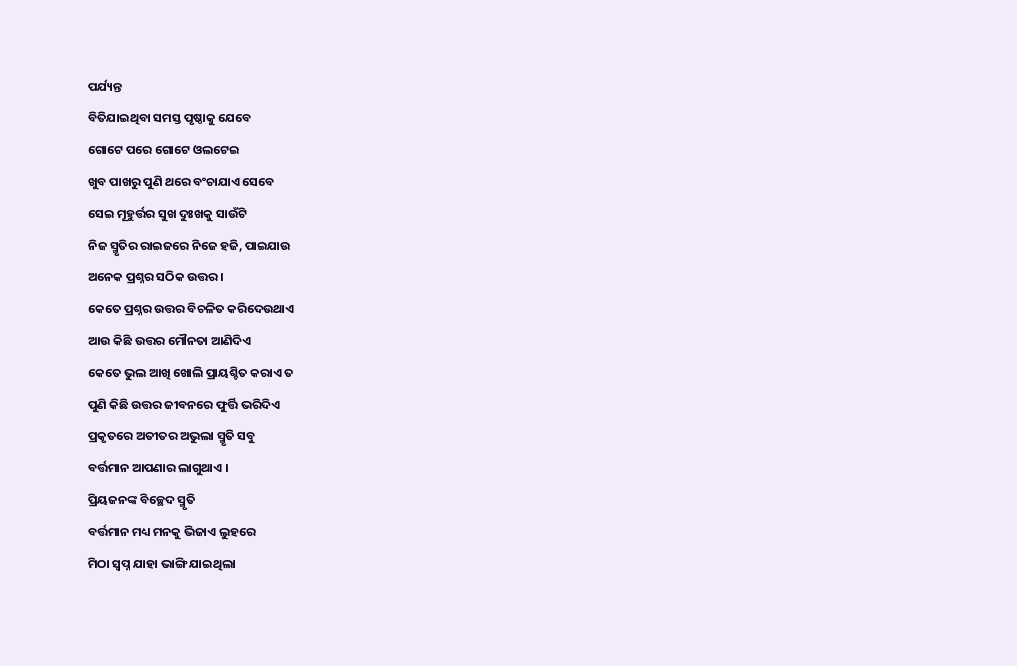ପର୍ଯ୍ୟନ୍ତ
ବିତିଯାଇଥିବା ସମସ୍ତ ପୃଷ୍ଠାକୁ ଯେବେ
ଗୋଟେ ପରେ ଗୋଟେ ଓଲଟେଇ
ଖୁବ ପାଖରୁ ପୁଣି ଥରେ ବଂଚାଯାଏ ସେବେ
ସେଇ ମୂହୁର୍ତ୍ତର ସୁଖ ଦୁଃଖକୁ ସାଉଁଟି
ନିଜ ସ୍ମୃତିର ରାଇଜରେ ନିଜେ ହଜି, ପାଇଯାଉ
ଅନେକ ପ୍ରଶ୍ନର ସଠିକ ଉତ୍ତର ।
କେତେ ପ୍ରଶ୍ନର ଉତ୍ତର ବିଚଳିତ କରିଦେଉଥାଏ
ଆଉ କିଛି ଉତ୍ତର ମୌନତା ଆଣିଦିଏ
କେତେ ଭୁଲ ଆଖି ଖୋଲି ପ୍ରାୟଶ୍ଚିତ କରାଏ ତ
ପୁଣି କିଛି ଉତ୍ତର ଜୀବନରେ ଫୁର୍ତ୍ତି ଭରିଦିଏ
ପ୍ରକୃତରେ ଅତୀତର ଅଭୁଲା ସ୍ମୃତି ସବୁ
ବର୍ତ୍ତମାନ ଆପଣାର ଲାଗୁଥାଏ ।
ପ୍ରିୟଜନଙ୍କ ବିଚ୍ଛେଦ ସ୍ମୃତି
ବର୍ତ୍ତମାନ ମଧ୍ୟ ମନକୁ ଭିଜାଏ ଲୁହରେ
ମିଠା ସ୍ବପ୍ନ ଯାହା ଭାଙ୍ଗି ଯାଇଥିଲା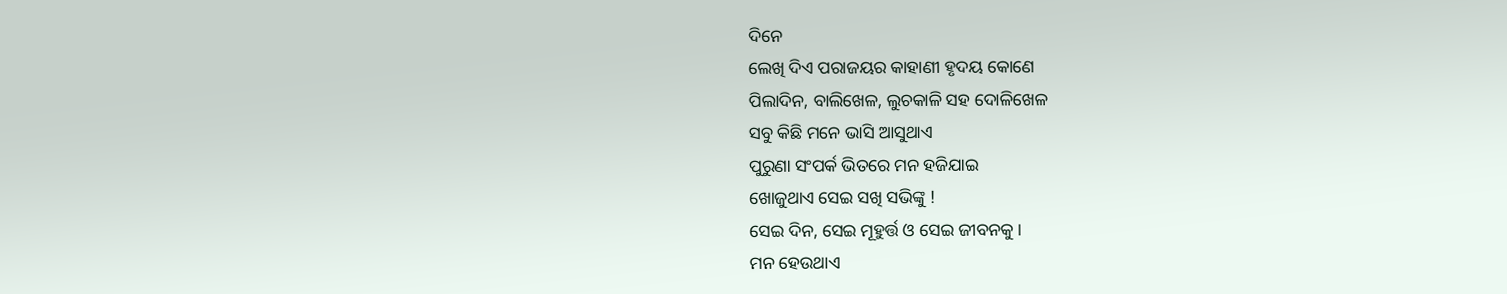ଦିନେ
ଲେଖି ଦିଏ ପରାଜୟର କାହାଣୀ ହୃଦୟ କୋଣେ
ପିଲାଦିନ, ବାଲିଖେଳ, ଲୁଚକାଳି ସହ ଦୋଳିଖେଳ
ସବୁ କିଛି ମନେ ଭାସି ଆସୁଥାଏ
ପୁରୁଣା ସଂପର୍କ ଭିତରେ ମନ ହଜିଯାଇ
ଖୋଜୁଥାଏ ସେଇ ସଖି ସଭିଙ୍କୁ !
ସେଇ ଦିନ, ସେଇ ମୂହୁର୍ତ୍ତ ଓ ସେଇ ଜୀବନକୁ ।
ମନ ହେଉଥାଏ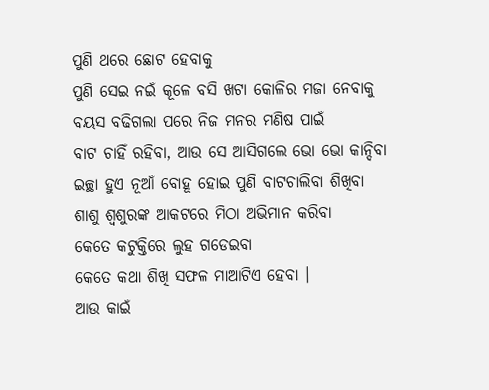ପୁଣି ଥରେ ଛୋଟ ହେବାକୁ
ପୁଣି ସେଇ ନଇଁ କୂଳେ ବସି ଖଟା କୋଳିର ମଜା ନେବାକୁ
ବୟସ ବଢିଗଲା ପରେ ନିଜ ମନର ମଣିଷ ପାଇଁ
ବାଟ ଚାହିଁ ରହିବା, ଆଉ ସେ ଆସିଗଲେ ଭୋ ଭୋ କାନ୍ଦିବା
ଇଚ୍ଛା ହୁଏ ନୂଆଁ ବୋହୂ ହୋଇ ପୁଣି ବାଟଚାଲିବା ଶିଖିବା
ଶାଶୁ ଶ୍ବଶୁରଙ୍କ ଆକଟରେ ମିଠା ଅଭିମାନ କରିବା
କେତେ କଟୁକ୍ତିରେ ଲୁହ ଗଡେଇବା
କେତେ କଥା ଶିଖି ସଫଳ ମାଆଟିଏ ହେବା ।
ଆଉ କାଇଁ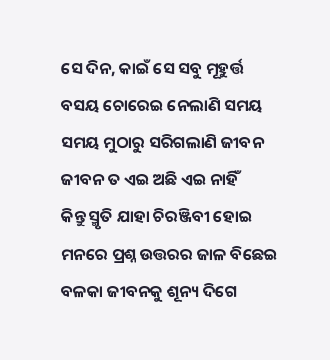ସେ ଦିନ, କାଇଁ ସେ ସବୁ ମୂହୁର୍ତ୍ତ
ବସୟ ଚୋରେଇ ନେଲାଣି ସମୟ
ସମୟ ମୁଠାରୁ ସରିଗଲାଣି ଜୀବନ
ଜୀବନ ତ ଏଇ ଅଛି ଏଇ ନାହିଁ
କିନ୍ତୁ ସ୍ମୃତି ଯାହା ଚିରଞ୍ଜିବୀ ହୋଇ
ମନରେ ପ୍ରଶ୍ନ ଉତ୍ତରର ଜାଳ ବିଛେଇ
ବଳକା ଜୀବନକୁ ଶୂନ୍ୟ ଦିଗେ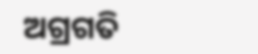ଅଗ୍ରଗତି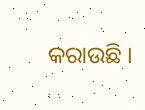କରାଉଛି ।